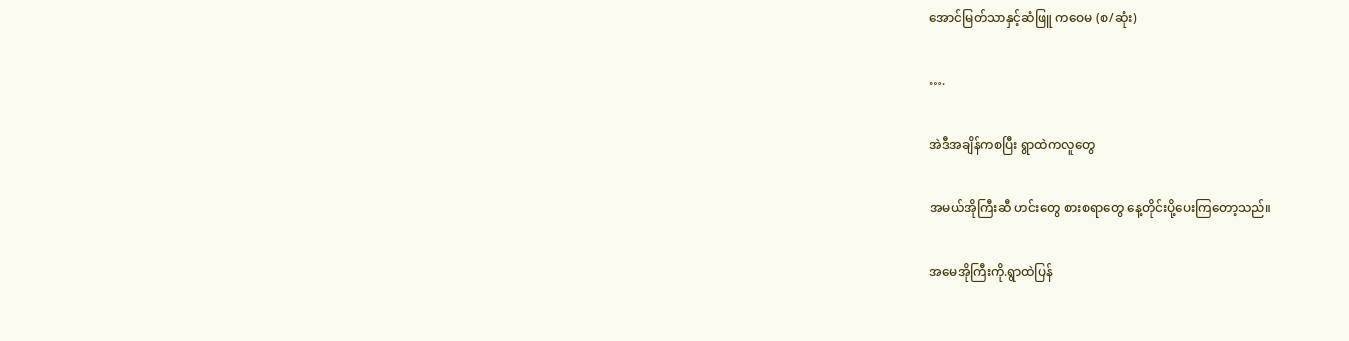အောင်မြတ်သာနှင့်ဆံဖြူ ကဝေမ (စ/ဆုံး)

….

အဲဒီအချိန်ကစပြီး ရွာထဲကလူတွေ

အမယ်အိုကြီးဆီ ဟင်းတွေ စားစရာတွေ နေ့တိုင်းပို့ပေးကြတော့သည်။

အမေအိုကြီးကို.ရွာထဲပြန်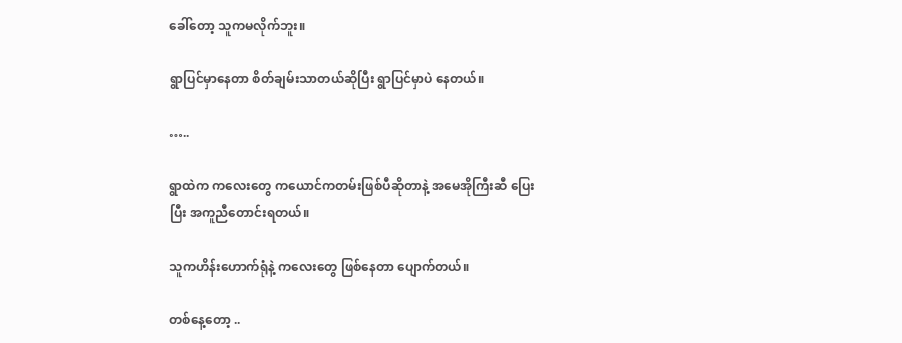ခေါ်တော့ သူကမလိုက်ဘူး။

ရွာပြင်မှာနေတာ စိတ်ချမ်းသာတယ်ဆိုပြီး ရွာပြင်မှာပဲ နေတယ်။

…..

ရွာထဲက ကလေးတွေ ကယောင်ကတမ်းဖြစ်ပီဆိုတာနဲ့ အမေအိုကြီးဆီ ပြေးပြီး အကူညီတောင်းရတယ်။

သူကဟိန်းဟောက်ရုံနဲ့ ကလေးတွေ ဖြစ်နေတာ ပျောက်တယ်။

တစ်နေ့တော့ ..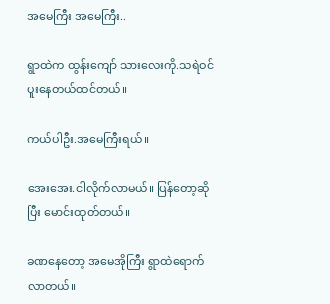အမေကြီး အမေကြီး..

ရွာထဲက ထွန်းကျော် သားလေးကို.သရဲဝင်ပူးနေတယ်ထင်တယ်။

ကယ်ပါဦး.အမေကြီးရယ်။

အေးအေး.ငါလိုက်လာမယ်။ ပြန်တော့ဆိုပြီး မောင်းထုတ်တယ်။

ခဏနေတော့ အမေအိုကြီး ရွာထဲရောက်လာတယ်။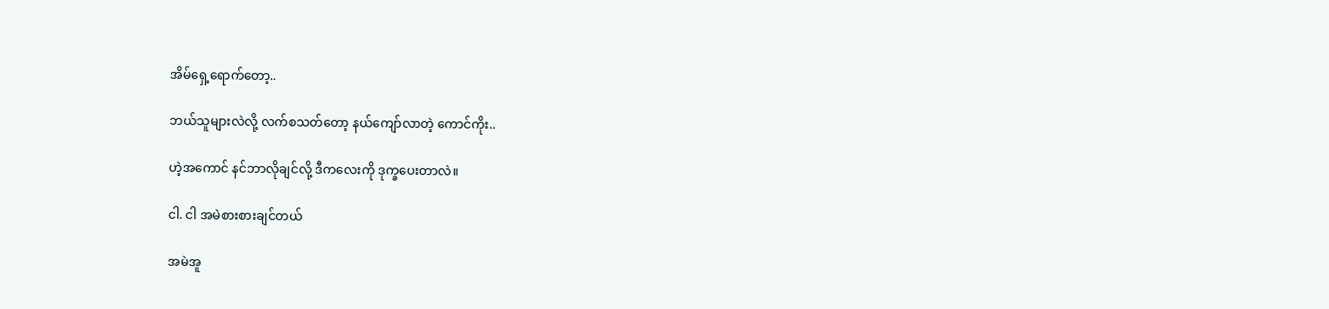အိမ်ရှေ့ရောက်တော့..

ဘယ်သူများလဲလို့ လက်စသတ်တော့ နယ်ကျော်လာတဲ့ ကောင်ကိုး..

ဟဲ့အကောင် နင်ဘာလိုချင်လို့ ဒီကလေးကို ဒုက္ခပေးတာလဲ။

ငါ. ငါ အမဲစားစားချင်တယ်

အမဲအူ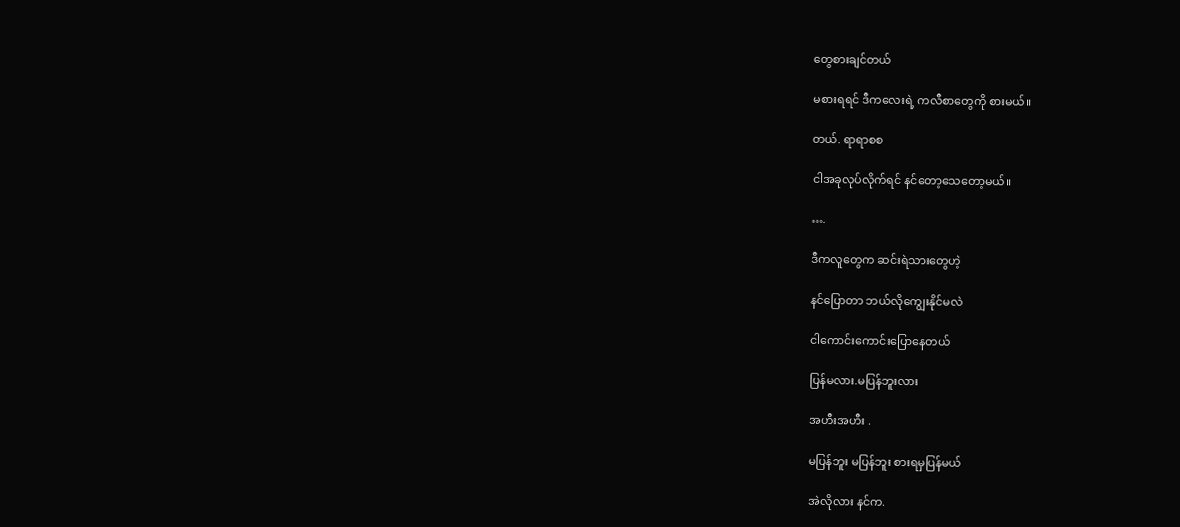တွေစားချင်တယ်

မစားရရင် ဒီကလေးရဲ့ ကလီစာတွေကို စားမယ်။

တယ်. ရာရာစစ

ငါအခုလုပ်လိုက်ရင် နင်တော့သေတော့မယ်။

….

ဒီကလူတွေက ဆင်းရဲသားတွေဟဲ့

နင်ပြောတာ ဘယ်လိုကျွေးနိုင်မလဲ

ငါကောင်းကောင်းပြောနေတယ်

ပြန်မလား.မပြန်ဘူးလား

အဟီးအဟီး .

မပြန်ဘူး မပြန်ဘူး စားရမှပြန်မယ်

အဲလိုလား နင်က.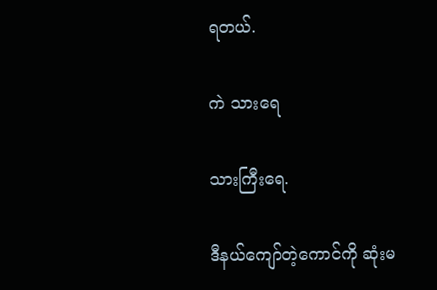ရတယ်.

ကဲ သားရေ

သားကြီးရေ.

ဒီနယ်ကျော်တဲ့ကောင်ကို ဆုံးမ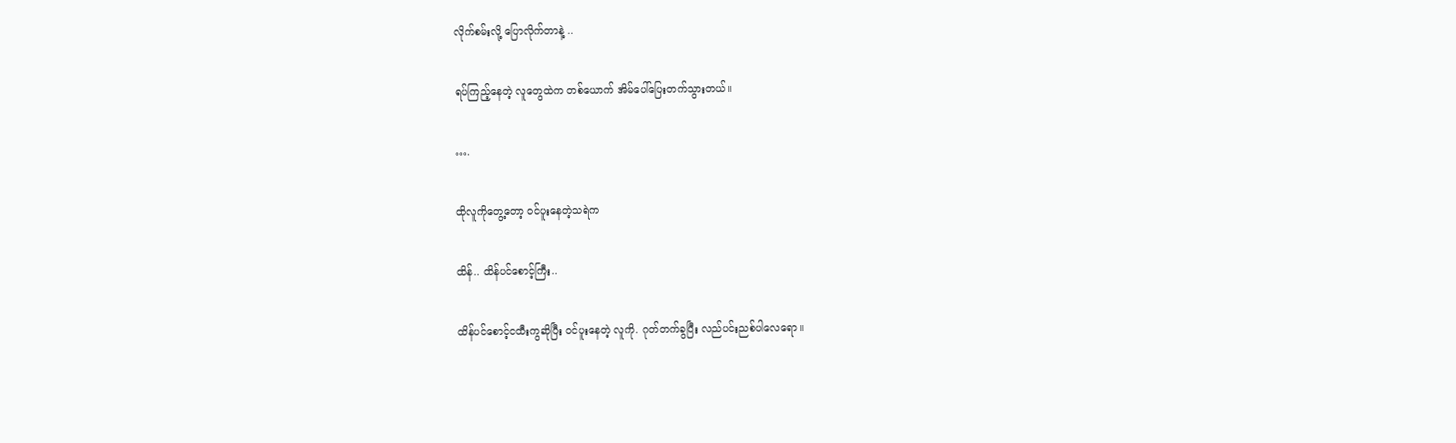လိုက်စမ်းလို့ ပြောလိုက်တာနဲ့ ..

ရပ်ကြည့်နေတဲ့ လူတွေထဲက တစ်ယောက် အိမ်ပေါ်ပြေးတက်သွားတယ်။

….

ထိုလူကိုတွေ့တော့ ဝင်ပူးနေတဲ့သရဲက

ထိန်.. ထိန်ပင်စောင့်ကြီး..

ထိန်ပင်စောင့်ငထီးကွဆိုပြီး ဝင်ပူးနေတဲ့ လူကို. ဂုတ်တက်ခွပြီး လည်ပင်းညစ်ပါလေရော။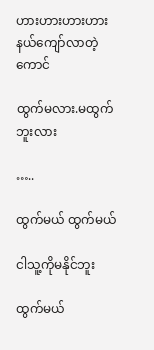ဟားဟားဟားဟား နယ်ကျော်လာတဲ့ကောင်

ထွက်မလား.မထွက်ဘူးလား

…..

ထွက်မယ် ထွက်မယ်

ငါသူ့ကိုမနိုင်ဘူး

ထွက်မယ်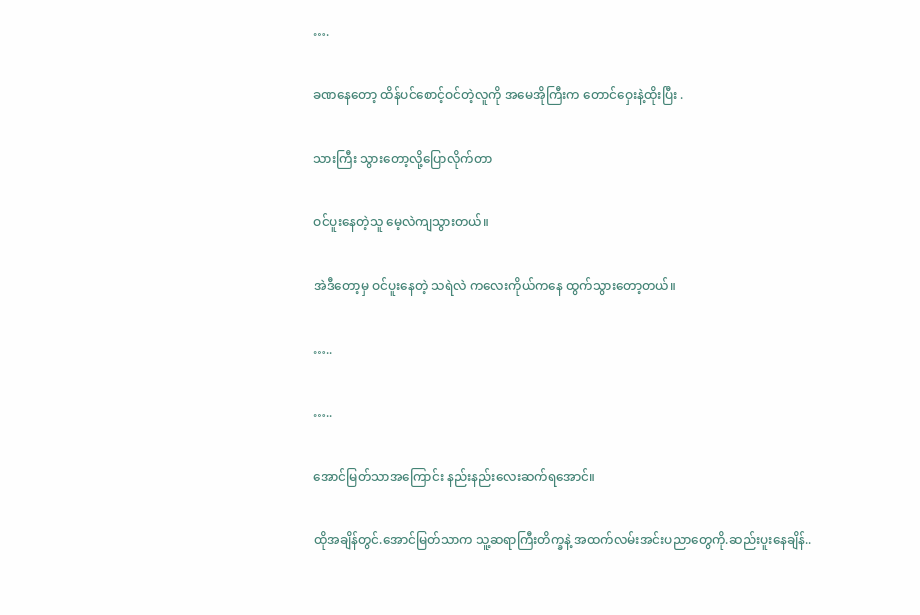….

ခဏနေတော့ ထိန်ပင်စောင့်ဝင်တဲ့လူကို အမေအိုကြီးက တောင်ဝှေးနဲ့ထိုးပြီး .

သားကြီး သွားတော့လို့ပြောလိုက်တာ

ဝင်ပူးနေတဲ့သူ မေ့လဲကျသွားတယ်။

အဲဒီတော့မှ ဝင်ပူးနေတဲ့ သရဲလဲ ကလေးကိုယ်ကနေ ထွက်သွားတော့တယ်။

…..

…..

အောင်မြတ်သာအကြောင်း နည်းနည်းလေးဆက်ရအောင်။

ထိုအချိန်တွင်.အောင်မြတ်သာက သူ့ဆရာကြီးတိက္ခနဲ့ အထက်လမ်းအင်းပညာတွေကို.ဆည်းပူးနေချိန်..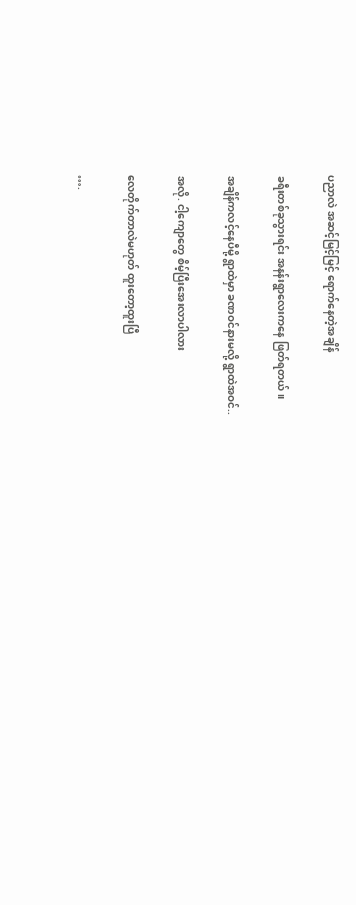ပညာလဲ အဆင့်မြင့်မြင့် ရောက်နေတဲ့အချိန်

ခရီးတစ်ခုသွားရင်း အနန်းရွာလေးကနေ ဖြတ်ရတယ်။

အချိန်ကလင့်နေပီမို့ ရွာထဲမှာ ခဏဝင်နားမလို့ ရွာထဲအဝင်..

အလို. ငါ့ကျောတွေ စိမ့်ပြီးအေးလာပါလား

လေတိုက်တာလဲမဟုတ် ထူးတော့ထူးပြီ

….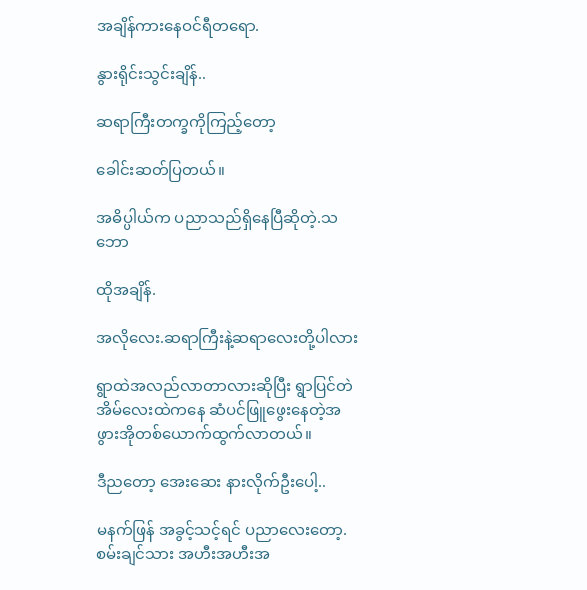အချိန်ကားနေဝင်ရီတရော.

နွားရိုင်းသွင်းချိန်..

ဆရာကြီးတက္ခကိုကြည့်တော့

ခေါင်းဆတ်ပြတယ်။

အဓိပ္ပါယ်က ပညာသည်ရှိနေပြီဆိုတဲ့.သဘော

ထိုအချိန်.

အလိုလေး.ဆရာကြီးနဲ့ဆရာလေးတို့ပါလား

ရွာထဲအလည်လာတာလားဆိုပြီး ရွာပြင်တဲအိမ်လေးထဲကနေ ဆံပင်ဖြူဖွေးနေတဲ့အဖွားအိုတစ်ယောက်ထွက်လာတယ်။

ဒီညတော့ အေးဆေး နားလိုက်ဦးပေါ့..

မနက်ဖြန် အခွင့်သင့်ရင် ပညာလေးတော့.စမ်းချင်သား အဟီးအဟီးအ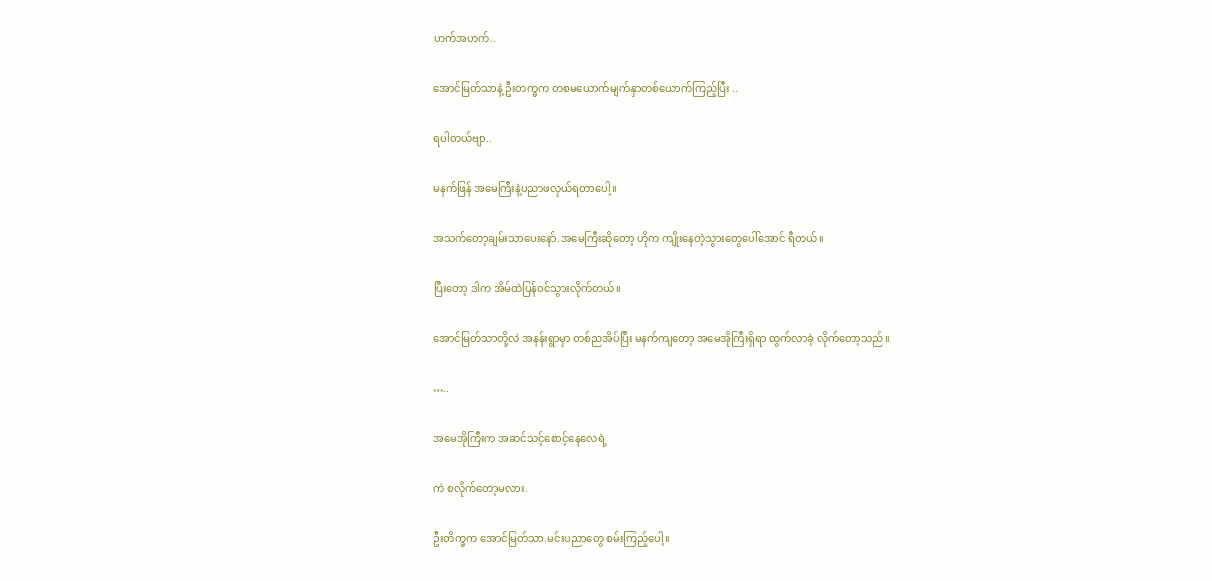ဟက်အဟက်..

အောင်မြတ်သာနဲ့ ဦးတက္ခက တစမယောက်မျက်နှာတစ်ယောက်ကြည့်ပြီး ..

ရပါတယ်ဗျာ..

မနက်ဖြန် အမေကြီးနဲ့ပညာဖလှယ်ရတာပေါ့။

အသက်တော့ချမ်းသာပေးနော်.အမေကြီးဆိုတော့ ဟိုက ကျိုးနေတဲ့သွားတွေပေါ်အောင် ရီတယ်။

ပြီးတော့ ဒါက အိမ်ထဲပြန်ဝင်သွားလိုက်တယ်။

အောင်မြတ်သာတို့လဲ အနန်းရွာမှာ တစ်ညအိပ်ပြီး မနက်ကျတော့ အမေအိုကြီးရှိရာ ထွက်လာခဲ့ လိုက်တော့သည်။

…..

အမေအိုကြီးက အဆင်သင့်စောင့်နေလေရဲ့

ကဲ စလိုက်တော့မလား.

ဦးတိက္ခက အောင်မြတ်သာ.မင်းပညာတွေ စမ်းကြည့်ပေါ့။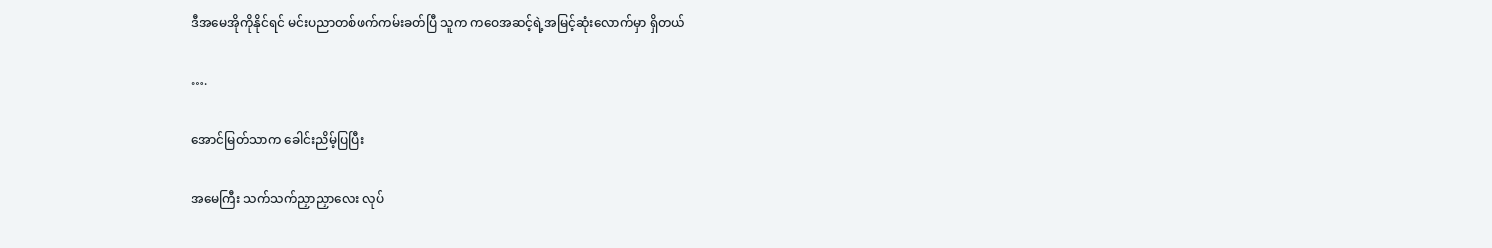ဒီအမေအိုကိုနိုင်ရင် မင်းပညာတစ်ဖက်ကမ်းခတ်ပြီ သူက ကဝေအဆင့်ရဲ့အမြင့်ဆုံးလောက်မှာ ရှိတယ်

….

အောင်မြတ်သာက ခေါင်းညိမ့်ပြပြီး

အမေကြီး သက်သက်ညှာညှာလေး လုပ်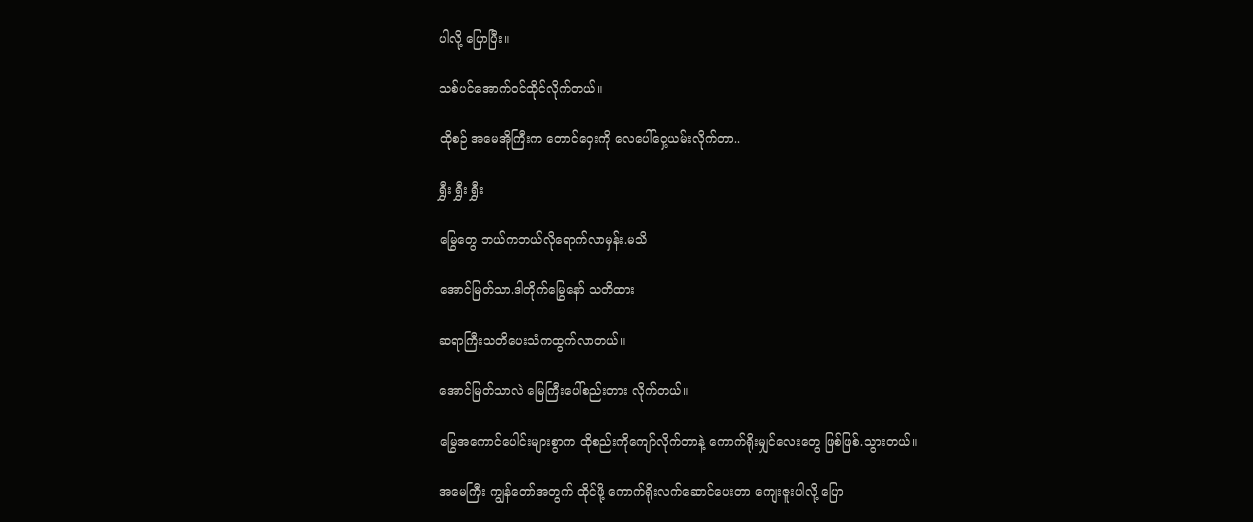ပါလို့ ပြောပြီး။

သစ်ပင်အောက်ဝင်ထိုင်လိုက်တယ်။

ထိုစဉ် အမေအိုကြီးက တောင်ဝှေးကို လေပေါ်ဝှေ့ယမ်းလိုက်တာ..

ရွှီး ရွှီး ရွှီး

မြွေတွေ ဘယ်ကဘယ်လိုရောက်လာမှန်း.မသိ

အောင်မြတ်သာ.ဒါတိုက်မြွေနော် သတိထား

ဆရာကြီးသတိပေးသံကထွက်လာတယ်။

အောင်မြတ်သာလဲ မြေကြီးပေါ်စည်းတား လိုက်တယ်။

မြွေအကောင်ပေါင်းများစွာက ထိုစည်းကိုကျော်လိုက်တာနဲ့ ကောက်ရိုးမျှင်လေးတွေ ဖြစ်ဖြစ်.သွားတယ်။

အမေကြီး ကျွန်တော်အတွက် ထိုင်ဖို့ ကောက်ရိုးလက်ဆောင်ပေးတာ ကျေးဇူးပါလို့ ပြော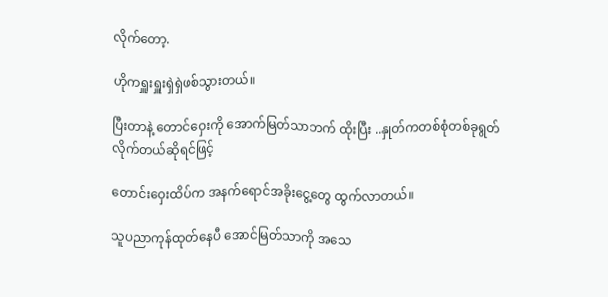လိုက်တော့.

ဟိုကရှူးရှူးရှဲရှဲဖစ်သွားတယ်။

ပြီးတာနဲ့ တောင်ဝှေးကို အောက်မြတ်သာဘက် ထိုးပြီး ..နှုတ်ကတစ်စုံတစ်ခုရွတ်လိုက်တယ်ဆိုရင်ဖြင့်

တောင်းဝှေးထိပ်က အနက်ရောင်အခိုးငွေ့တွေ ထွက်လာတယ်။

သူပညာကုန်ထုတ်နေပီ အောင်မြတ်သာကို အသေ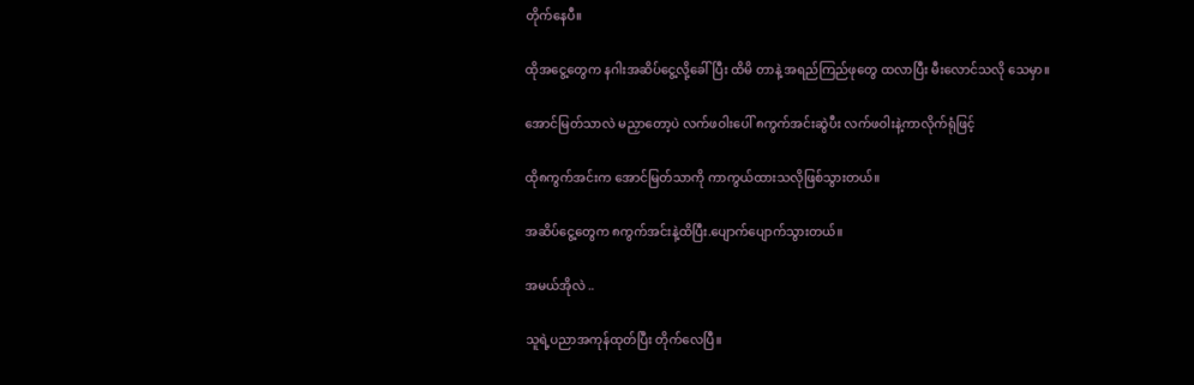တိုက်နေပီ။

ထိုအငွေ့တွေက နဂါးအဆိပ်ငွေ့လို့ခေါ်ပြီး ထိမိ တာနဲ့ အရည်ကြည်ဖုတွေ ထလာပြီး မီးလောင်သလို သေမှာ။

အောင်မြတ်သာလဲ မညှာတော့ပဲ လက်ဖဝါးပေါ် ၈ကွက်အင်းဆွဲပီး လက်ဖဝါးနဲ့ကာလိုက်ရုံဖြင့်

ထို၈ကွက်အင်းက အောင်မြတ်သာကို ကာကွယ်ထားသလိုဖြစ်သွားတယ်။

အဆိပ်ငွေ့တွေက ၈ကွက်အင်းနဲ့ထိပြီး.ပျောက်ပျောက်သွားတယ်။

အမယ်အိုလဲ ..

သူရဲ့ပညာအကုန်ထုတ်ပြီး တိုက်လေပြီ။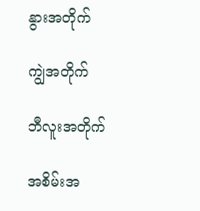နွားအတိုက်

ကျွဲအတိုက်

ဘီလူးအတိုက်

အစိမ်းအ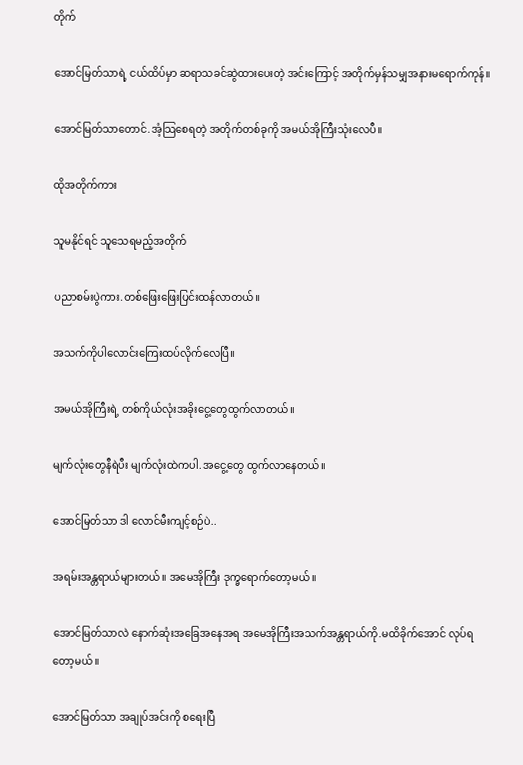တိုက်

အောင်မြတ်သာရဲ့ ငယ်ထိပ်မှာ ဆရာသခင်ဆွဲထားပေးတဲ့ အင်းကြောင့် အတိုက်မှန်သမျှအနားမရောက်ကုန်။

အောင်မြတ်သာတောင်.အံ့သြစေရတဲ့ အတိုက်တစ်ခုကို အမယ်အိုကြီးသုံးလေပီ။

ထိုအတိုက်ကား

သူမနိုင်ရင် သူသေရမည့်အတိုက်

ပညာစမ်းပွဲကား.တစ်ဖြေးဖြေးပြင်းထန်လာတယ်။

အသက်ကိုပါလောင်းကြေးထပ်လိုက်လေပြီ။

အမယ်အိုကြီးရဲ့ တစ်ကိုယ်လုံးအခိုးငွေ့တွေထွက်လာတယ်။

မျက်လုံးတွေနီရဲပီး မျက်လုံးထဲကပါ.အငွေ့တွေ ထွက်လာနေတယ်။

အောင်မြတ်သာ ဒါ လောင်မီးကျင့်စဉ်ပဲ..

အရမ်းအန္တရာယ်များတယ်။ အမေအိုကြီး ဒုက္ခရောက်တော့မယ်။

အောင်မြတ်သာလဲ နောက်ဆုံးအခြေအနေအရ အမေအိုကြီးအသက်အန္တရာယ်ကို.မထိခိုက်အောင် လုပ်ရတော့မယ်။

အောင်မြတ်သာ အချုပ်အင်းကို စရေးပြီ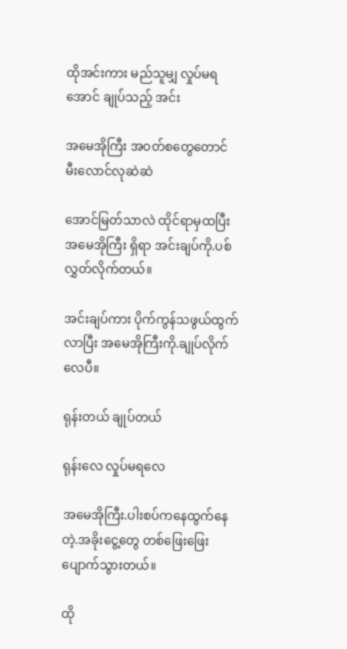ထိုအင်းကား မည်သူမျှ လှုပ်မရအောင် ချုပ်သည့် အင်း

အမေအိုကြီး အဝတ်စတွေတောင် မီးလောင်လုဆဲဆဲ

အောင်မြတ်သာလဲ ထိုင်ရာမှထပြီး အမေအိုကြီး ရှိရာ အင်းချပ်ကို.ပစ်လွှတ်လိုက်တယ်။

အင်းချပ်ကား ပိုက်ကွန်သဖွယ်ထွက်လာပြီး အမေအိုကြီးကို.ချုပ်လိုက်လေပီ။

ရုန်းတယ် ချုပ်တယ်

ရုန်းလေ လှုပ်မရလေ

အမေအိုကြီး.ပါးစပ်ကနေထွက်နေတဲ့.အခိုးငွေ့တွေ တစ်ဖြေးဖြေးပျောက်သွားတယ်။

ထို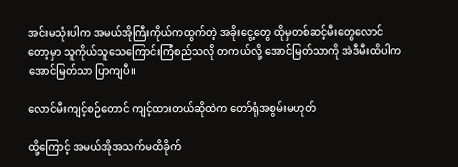အင်းမသုံးပါက အမယ်အိုကြီးကိုယ်ကထွက်တဲ့ အခိုးငွေ့တွေ ထိုမှတစ်ဆင့်မီးတွေလောင်တော့မှာ သူကိုယ်သူသေကြောင်းကြံစည်သလို တကယ်လို့ အောင်မြတ်သာကို အဲဒီမီးထိပါက အောင်မြတ်သာ ပြာကျပီ။

လောင်မီးကျင့်စဉ်တောင် ကျင့်ထားတယ်ဆိုထဲက တော်ရုံအစွမ်းမဟုတ်

ထို့ကြောင့် အမယ်အိုအသက်မထိခိုက်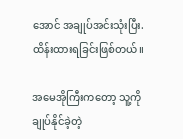အောင် အချုပ်အင်းသုံးပြီး.ထိန်းထားရခြင်းဖြစ်တယ်။

အမေအိုကြီးကတော့ သူ့ကိုချုပ်နိုင်ခဲ့တဲ့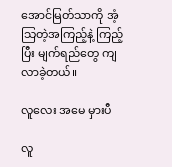အောင်မြတ်သာကို အံ့သြတဲ့အကြည့်နဲ့ ကြည့်ပြီး မျက်ရည်တွေ ကျလာခဲ့တယ်။

လူလေး အမေ မှားပီ

လူ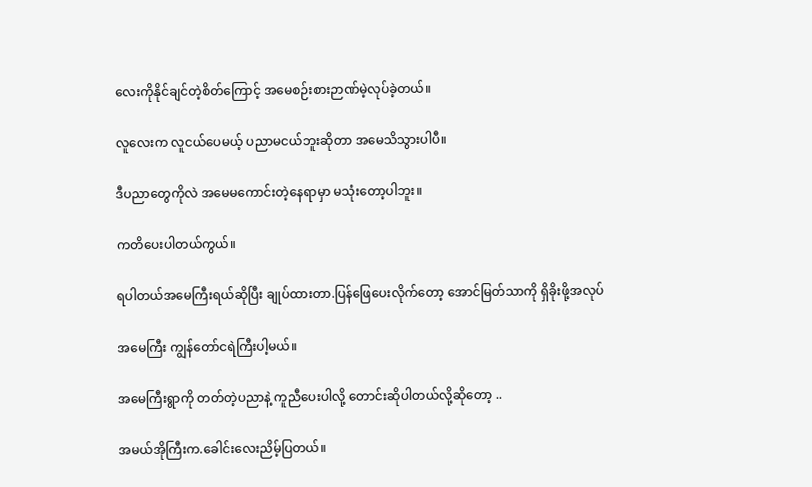လေးကိုနိုင်ချင်တဲ့စိတ်ကြောင့် အမေစဉ်းစားဉာဏ်မဲ့လုပ်ခဲ့တယ်။

လူလေးက လူငယ်ပေမယ့် ပညာမငယ်ဘူးဆိုတာ အမေသိသွားပါပီ။

ဒီပညာတွေကိုလဲ အမေမကောင်းတဲ့နေရာမှာ မသုံးတော့ပါဘူး။

ကတိပေးပါတယ်ကွယ်။

ရပါတယ်အမေကြီးရယ်ဆိုပြီး ချုပ်ထားတာ.ပြန်ဖြေပေးလိုက်တော့ အောင်မြတ်သာကို ရှိခိုးဖို့အလုပ်

အမေကြီး ကျွန်တော်ငရဲကြီးပါ့မယ်။

အမေကြီးရွာကို တတ်တဲ့ပညာနဲ့ ကူညီပေးပါလို့ တောင်းဆိုပါတယ်လို့ဆိုတော့ ..

အမယ်အိုကြီးက.ခေါင်းလေးညိမ့်ပြတယ်။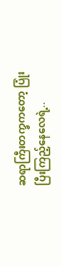ဆရာကြီးတက္ခကတော့ ပြုံးပြီးကြည့်နေလေရဲ့..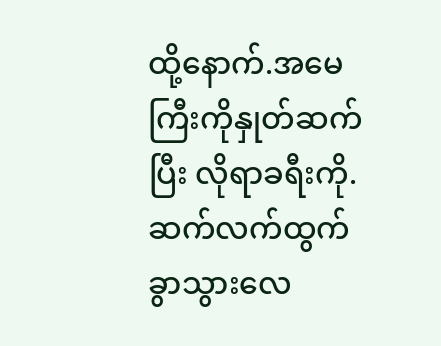ထို့နောက်.အမေကြီးကိုနှုတ်ဆက်ပြီး လိုရာခရီးကို.ဆက်လက်ထွက်ခွာသွားလေ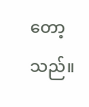တော့သည်။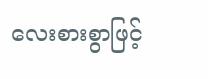လေးစားစွာဖြင့်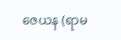ဇေယန (ရာမ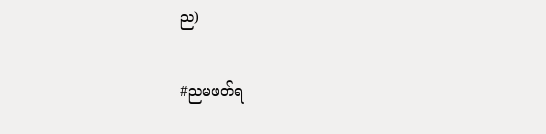ည)

#ညမဖတ်ရ